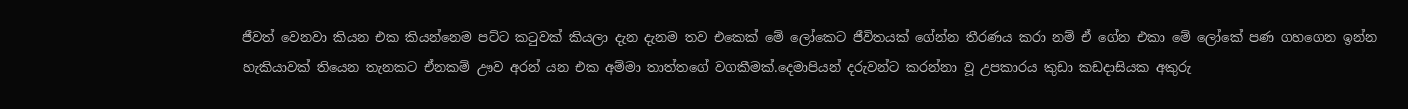ජීවත් වෙනවා කියන එක කියන්නෙම පට්ට කටුවක් කියලා දැන දැනම තව එකෙක් මේ ලෝකෙට ජීවිතයක් ගේන්න තීරණය කරා නම් ඒ ගේන එකා මේ ලෝකේ පණ ගහගෙන ඉන්න හැකියාවක් තියෙන තැනකට ඒනකම් ඌව අරන් යන එක අම්මා තාත්තගේ වගකීමක්.දෙමාපියන් දරුවන්ට කරන්නා වූ උපකාරය කුඩා කඩදාසියක අකුරු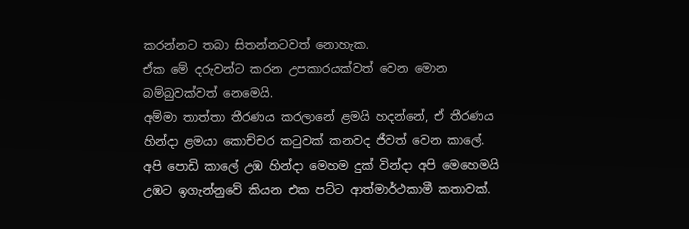කරන්නට තබා සිතන්නටවත් නොහැක.
ඒක මේ දරුවන්ට කරන උපකාරයක්වත් වෙන මොන බම්බුවක්වත් නෙමෙයි.
අම්මා තාත්තා තීරණය කරලානේ ළමයි හදන්නේ, ඒ තීරණය හින්දා ළමයා කොච්චර කටුවක් කනවද ජීවත් වෙන කාලේ.
අපි පොඩි කාලේ උඹ හින්දා මෙහම දුක් වින්දා අපි මෙහෙමයි උඹට ඉගැන්නුවේ කියන එක පට්ට ආත්මාර්ථකාමී කතාවක්.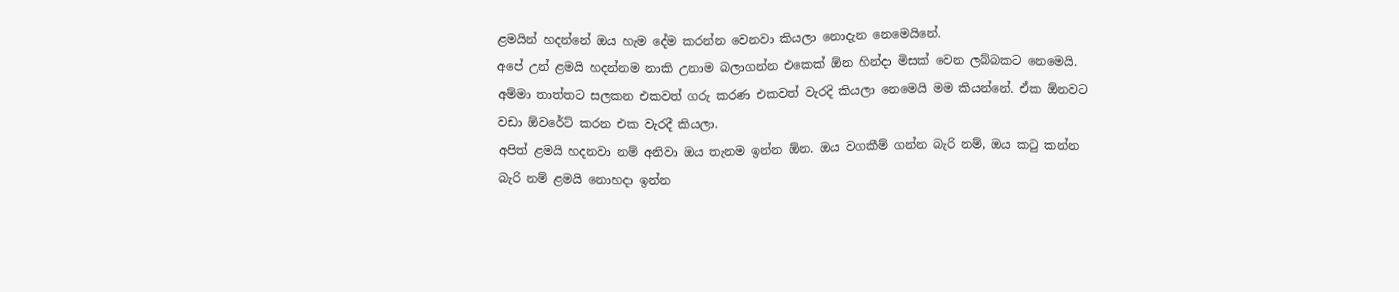ළමයින් හදන්නේ ඔය හැම දේම කරන්න වෙනවා කියලා නොදැන නෙමෙයිනේ.
අපේ උන් ළමයි හදන්නම නාකි උනාම බලාගන්න එකෙක් ඕන හින්දා මිසක් වෙන ලබ්බකට නෙමෙයි.
අම්මා තාත්තට සලකන එකවත් ගරු කරණ එකවත් වැරදි කියලා නෙමෙයි මම කියන්නේ. ඒක ඕනවට වඩා ඕවරේට් කරන එක වැරදී කියලා.
අපිත් ළමයි හදනවා නම් අනිවා ඔය තැනම ඉන්න ඕන. ඔය වගකීම් ගන්න බැරි නම්, ඔය කටු කන්න බැරි නම් ළමයි නොහදා ඉන්න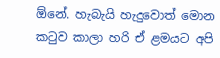ඕනේ. හැබැයි හැදුවොත් මොන කටුව කාලා හරි ඒ ළමයට අපි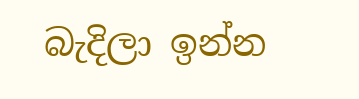බැදිලා ඉන්න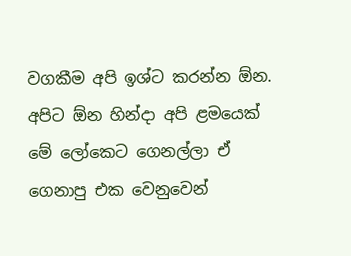වගකීම අපි ඉශ්ට කරන්න ඕන. අපිට ඕන හින්දා අපි ළමයෙක් මේ ලෝකෙට ගෙනල්ලා ඒ ගෙනාපු එක වෙනුවෙන්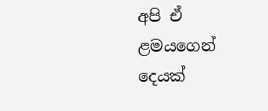අපි ඒ ළමයගෙන් දෙයක්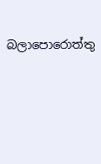බලාපොරොත්තු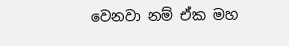වෙනවා නම් ඒක මහ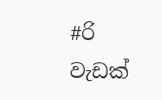#රි වැඩක්